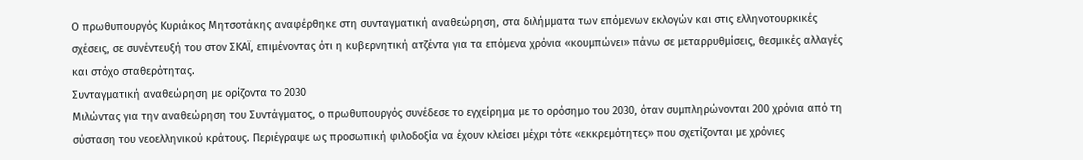Ο πρωθυπουργός Κυριάκος Μητσοτάκης αναφέρθηκε στη συνταγματική αναθεώρηση, στα διλήμματα των επόμενων εκλογών και στις ελληνοτουρκικές σχέσεις, σε συνέντευξή του στον ΣΚΑΪ, επιμένοντας ότι η κυβερνητική ατζέντα για τα επόμενα χρόνια «κουμπώνει» πάνω σε μεταρρυθμίσεις, θεσμικές αλλαγές και στόχο σταθερότητας.
Συνταγματική αναθεώρηση με ορίζοντα το 2030
Μιλώντας για την αναθεώρηση του Συντάγματος, ο πρωθυπουργός συνέδεσε το εγχείρημα με το ορόσημο του 2030, όταν συμπληρώνονται 200 χρόνια από τη σύσταση του νεοελληνικού κράτους. Περιέγραψε ως προσωπική φιλοδοξία να έχουν κλείσει μέχρι τότε «εκκρεμότητες» που σχετίζονται με χρόνιες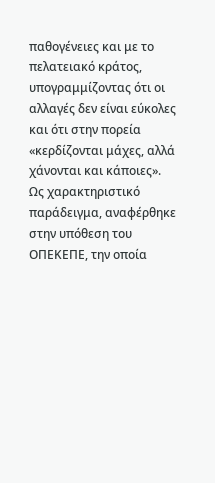παθογένειες και με το πελατειακό κράτος, υπογραμμίζοντας ότι οι αλλαγές δεν είναι εύκολες και ότι στην πορεία «κερδίζονται μάχες, αλλά χάνονται και κάποιες».
Ως χαρακτηριστικό παράδειγμα, αναφέρθηκε στην υπόθεση του ΟΠΕΚΕΠΕ, την οποία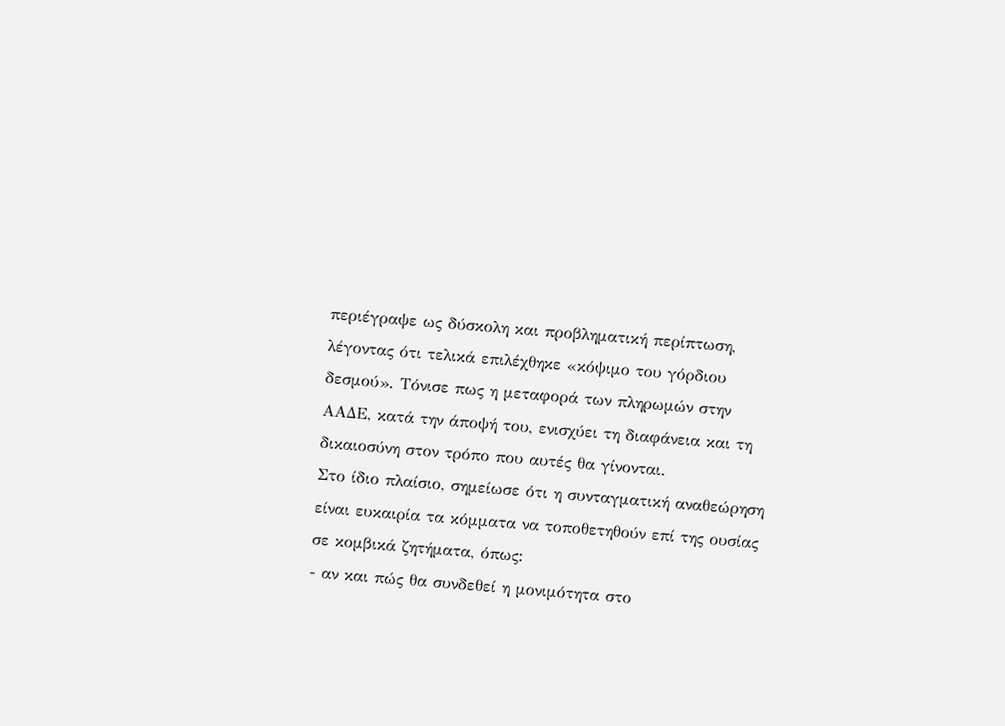περιέγραψε ως δύσκολη και προβληματική περίπτωση, λέγοντας ότι τελικά επιλέχθηκε «κόψιμο του γόρδιου δεσμού». Τόνισε πως η μεταφορά των πληρωμών στην ΑΑΔΕ, κατά την άποψή του, ενισχύει τη διαφάνεια και τη δικαιοσύνη στον τρόπο που αυτές θα γίνονται.
Στο ίδιο πλαίσιο, σημείωσε ότι η συνταγματική αναθεώρηση είναι ευκαιρία τα κόμματα να τοποθετηθούν επί της ουσίας σε κομβικά ζητήματα, όπως:
- αν και πώς θα συνδεθεί η μονιμότητα στο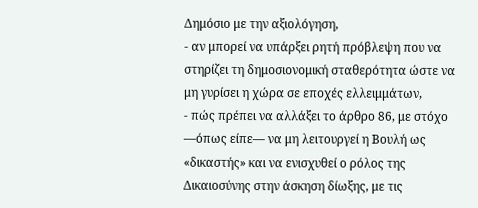Δημόσιο με την αξιολόγηση,
- αν μπορεί να υπάρξει ρητή πρόβλεψη που να στηρίζει τη δημοσιονομική σταθερότητα ώστε να μη γυρίσει η χώρα σε εποχές ελλειμμάτων,
- πώς πρέπει να αλλάξει το άρθρο 86, με στόχο —όπως είπε— να μη λειτουργεί η Βουλή ως «δικαστής» και να ενισχυθεί ο ρόλος της Δικαιοσύνης στην άσκηση δίωξης, με τις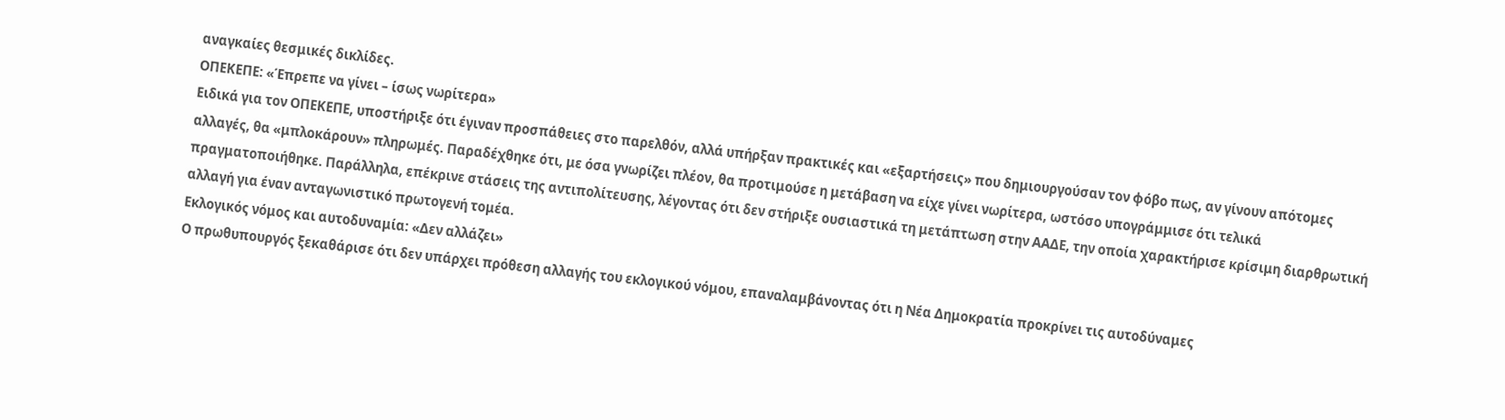αναγκαίες θεσμικές δικλίδες.
ΟΠΕΚΕΠΕ: «Έπρεπε να γίνει – ίσως νωρίτερα»
Ειδικά για τον ΟΠΕΚΕΠΕ, υποστήριξε ότι έγιναν προσπάθειες στο παρελθόν, αλλά υπήρξαν πρακτικές και «εξαρτήσεις» που δημιουργούσαν τον φόβο πως, αν γίνουν απότομες αλλαγές, θα «μπλοκάρουν» πληρωμές. Παραδέχθηκε ότι, με όσα γνωρίζει πλέον, θα προτιμούσε η μετάβαση να είχε γίνει νωρίτερα, ωστόσο υπογράμμισε ότι τελικά πραγματοποιήθηκε. Παράλληλα, επέκρινε στάσεις της αντιπολίτευσης, λέγοντας ότι δεν στήριξε ουσιαστικά τη μετάπτωση στην ΑΑΔΕ, την οποία χαρακτήρισε κρίσιμη διαρθρωτική αλλαγή για έναν ανταγωνιστικό πρωτογενή τομέα.
Εκλογικός νόμος και αυτοδυναμία: «Δεν αλλάζει»
Ο πρωθυπουργός ξεκαθάρισε ότι δεν υπάρχει πρόθεση αλλαγής του εκλογικού νόμου, επαναλαμβάνοντας ότι η Νέα Δημοκρατία προκρίνει τις αυτοδύναμες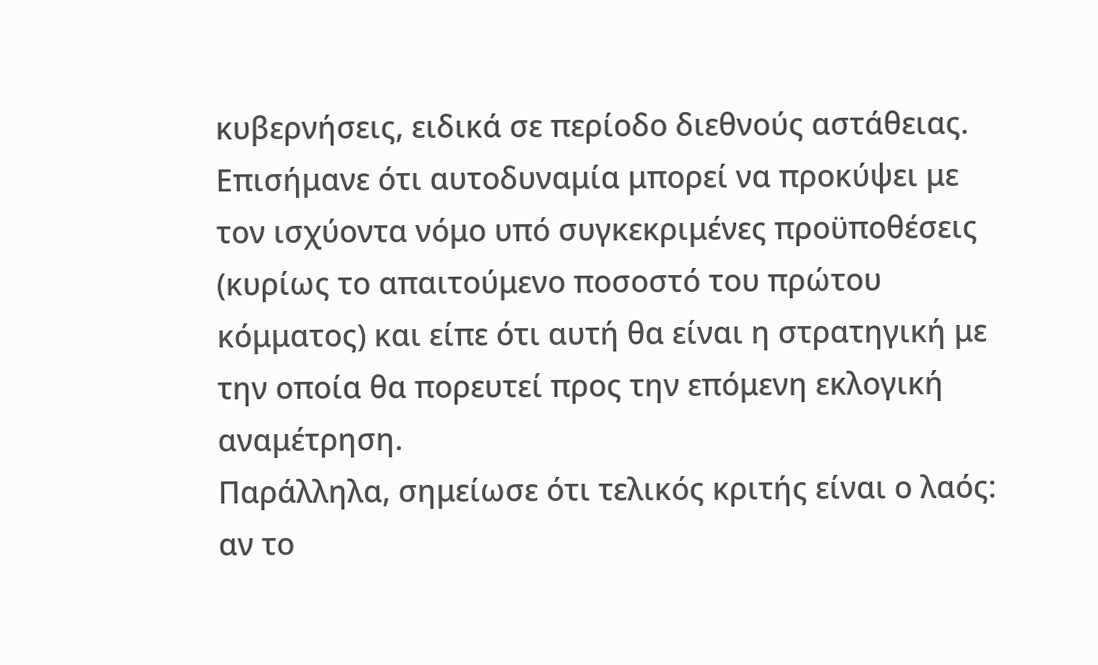κυβερνήσεις, ειδικά σε περίοδο διεθνούς αστάθειας. Επισήμανε ότι αυτοδυναμία μπορεί να προκύψει με τον ισχύοντα νόμο υπό συγκεκριμένες προϋποθέσεις (κυρίως το απαιτούμενο ποσοστό του πρώτου κόμματος) και είπε ότι αυτή θα είναι η στρατηγική με την οποία θα πορευτεί προς την επόμενη εκλογική αναμέτρηση.
Παράλληλα, σημείωσε ότι τελικός κριτής είναι ο λαός: αν το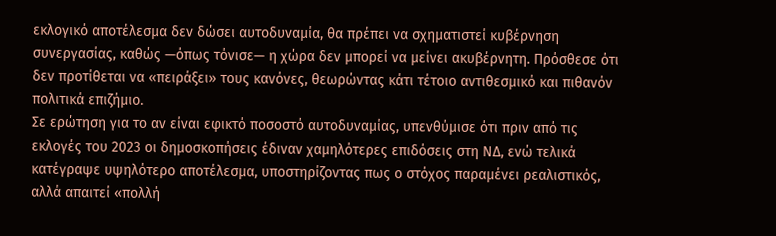εκλογικό αποτέλεσμα δεν δώσει αυτοδυναμία, θα πρέπει να σχηματιστεί κυβέρνηση συνεργασίας, καθώς —όπως τόνισε— η χώρα δεν μπορεί να μείνει ακυβέρνητη. Πρόσθεσε ότι δεν προτίθεται να «πειράξει» τους κανόνες, θεωρώντας κάτι τέτοιο αντιθεσμικό και πιθανόν πολιτικά επιζήμιο.
Σε ερώτηση για το αν είναι εφικτό ποσοστό αυτοδυναμίας, υπενθύμισε ότι πριν από τις εκλογές του 2023 οι δημοσκοπήσεις έδιναν χαμηλότερες επιδόσεις στη ΝΔ, ενώ τελικά κατέγραψε υψηλότερο αποτέλεσμα, υποστηρίζοντας πως ο στόχος παραμένει ρεαλιστικός, αλλά απαιτεί «πολλή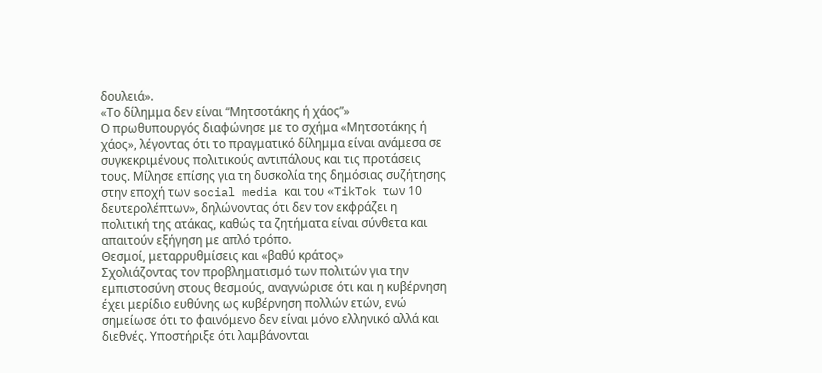δουλειά».
«Το δίλημμα δεν είναι “Μητσοτάκης ή χάος”»
Ο πρωθυπουργός διαφώνησε με το σχήμα «Μητσοτάκης ή χάος», λέγοντας ότι το πραγματικό δίλημμα είναι ανάμεσα σε συγκεκριμένους πολιτικούς αντιπάλους και τις προτάσεις τους. Μίλησε επίσης για τη δυσκολία της δημόσιας συζήτησης στην εποχή των social media και του «TikTok των 10 δευτερολέπτων», δηλώνοντας ότι δεν τον εκφράζει η πολιτική της ατάκας, καθώς τα ζητήματα είναι σύνθετα και απαιτούν εξήγηση με απλό τρόπο.
Θεσμοί, μεταρρυθμίσεις και «βαθύ κράτος»
Σχολιάζοντας τον προβληματισμό των πολιτών για την εμπιστοσύνη στους θεσμούς, αναγνώρισε ότι και η κυβέρνηση έχει μερίδιο ευθύνης ως κυβέρνηση πολλών ετών, ενώ σημείωσε ότι το φαινόμενο δεν είναι μόνο ελληνικό αλλά και διεθνές. Υποστήριξε ότι λαμβάνονται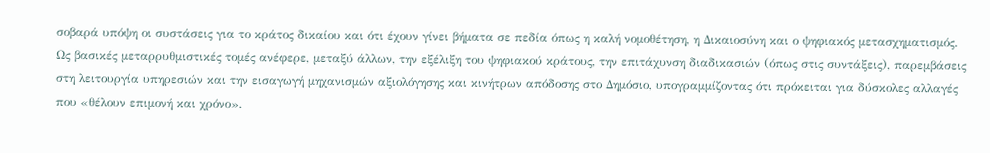σοβαρά υπόψη οι συστάσεις για το κράτος δικαίου και ότι έχουν γίνει βήματα σε πεδία όπως η καλή νομοθέτηση, η Δικαιοσύνη και ο ψηφιακός μετασχηματισμός.
Ως βασικές μεταρρυθμιστικές τομές ανέφερε, μεταξύ άλλων, την εξέλιξη του ψηφιακού κράτους, την επιτάχυνση διαδικασιών (όπως στις συντάξεις), παρεμβάσεις στη λειτουργία υπηρεσιών και την εισαγωγή μηχανισμών αξιολόγησης και κινήτρων απόδοσης στο Δημόσιο, υπογραμμίζοντας ότι πρόκειται για δύσκολες αλλαγές που «θέλουν επιμονή και χρόνο».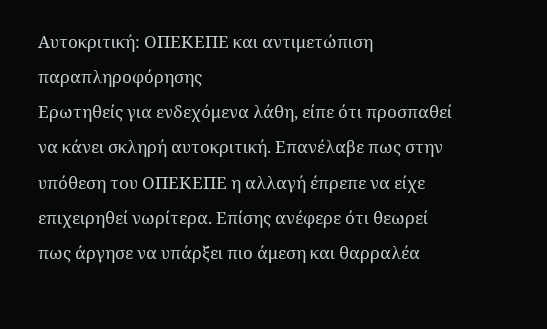Αυτοκριτική: ΟΠΕΚΕΠΕ και αντιμετώπιση παραπληροφόρησης
Ερωτηθείς για ενδεχόμενα λάθη, είπε ότι προσπαθεί να κάνει σκληρή αυτοκριτική. Επανέλαβε πως στην υπόθεση του ΟΠΕΚΕΠΕ η αλλαγή έπρεπε να είχε επιχειρηθεί νωρίτερα. Επίσης ανέφερε ότι θεωρεί πως άργησε να υπάρξει πιο άμεση και θαρραλέα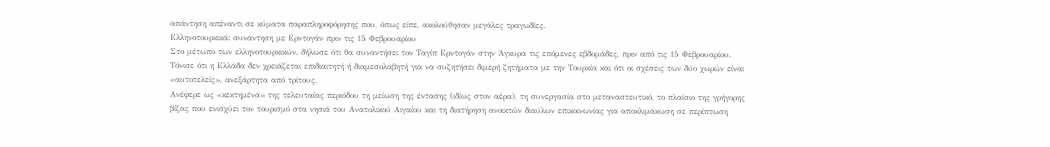απάντηση απέναντι σε κύματα παραπληροφόρησης που, όπως είπε, ακολούθησαν μεγάλες τραγωδίες.
Ελληνοτουρκικά: συνάντηση με Ερντογάν πριν τις 15 Φεβρουαρίου
Στο μέτωπο των ελληνοτουρκικών, δήλωσε ότι θα συναντήσει τον Ταγίπ Ερντογάν στην Άγκυρα τις επόμενες εβδομάδες, πριν από τις 15 Φεβρουαρίου. Τόνισε ότι η Ελλάδα δεν χρειάζεται επιδιαιτητή ή διαμεσολαβητή για να συζητήσει διμερή ζητήματα με την Τουρκία και ότι οι σχέσεις των δύο χωρών είναι «αυτοτελείς», ανεξάρτητα από τρίτους.
Ανέφερε ως «κεκτημένα» της τελευταίας περιόδου τη μείωση της έντασης (ιδίως στον αέρα), τη συνεργασία στο μεταναστευτικό, το πλαίσιο της γρήγορης βίζας που ενισχύει τον τουρισμό στα νησιά του Ανατολικού Αιγαίου και τη διατήρηση ανοικτών διαύλων επικοινωνίας για αποκλιμάκωση σε περίπτωση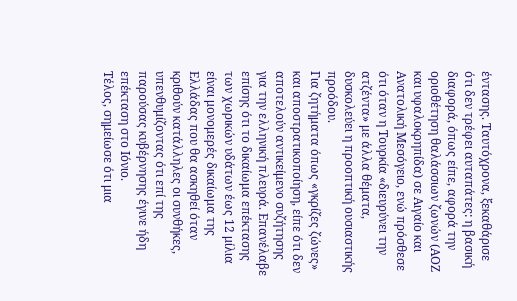έντασης. Ταυτόχρονα, ξεκαθάρισε ότι δεν τρέφει αυταπάτες: η βασική διαφορά, όπως είπε, αφορά την οριοθέτηση θαλάσσιων ζωνών (ΑΟΖ και υφαλοκρηπίδα) σε Αιγαίο και Ανατολική Μεσόγειο, ενώ πρόσθεσε ότι όταν η Τουρκία «διευρύνει την ατζέντα» με άλλα θέματα, δυσκολεύει η προοπτική ουσιαστικής προόδου.
Για ζητήματα όπως «γκρίζες ζώνες» και αποστρατικοποίηση, είπε ότι δεν αποτελούν αντικείμενο συζήτησης για την ελληνική πλευρά. Επανέλαβε επίσης ότι το δικαίωμα επέκτασης των χωρικών υδάτων έως 12 μίλια είναι μονομερές δικαίωμα της Ελλάδας που θα ασκηθεί όταν κριθούν κατάλληλες οι συνθήκες, υπενθυμίζοντας ότι επί της παρούσας κυβέρνησης έγινε ήδη επέκταση στο Ιόνιο.
Τέλος, σημείωσε ότι μια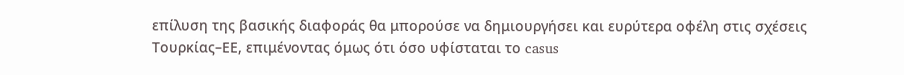επίλυση της βασικής διαφοράς θα μπορούσε να δημιουργήσει και ευρύτερα οφέλη στις σχέσεις Τουρκίας–ΕΕ, επιμένοντας όμως ότι όσο υφίσταται το casus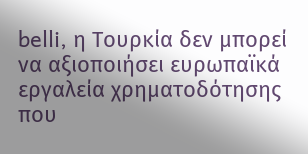belli, η Τουρκία δεν μπορεί να αξιοποιήσει ευρωπαϊκά εργαλεία χρηματοδότησης που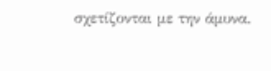σχετίζονται με την άμυνα.